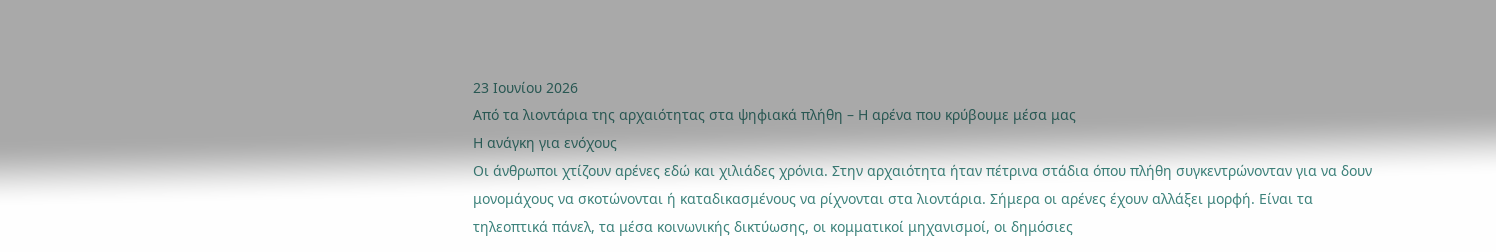23 Ιουνίου 2026
Από τα λιοντάρια της αρχαιότητας στα ψηφιακά πλήθη – Η αρένα που κρύβουμε μέσα μας
Η ανάγκη για ενόχους
Οι άνθρωποι χτίζουν αρένες εδώ και χιλιάδες χρόνια. Στην αρχαιότητα ήταν πέτρινα στάδια όπου πλήθη συγκεντρώνονταν για να δουν μονομάχους να σκοτώνονται ή καταδικασμένους να ρίχνονται στα λιοντάρια. Σήμερα οι αρένες έχουν αλλάξει μορφή. Είναι τα τηλεοπτικά πάνελ, τα μέσα κοινωνικής δικτύωσης, οι κομματικοί μηχανισμοί, οι δημόσιες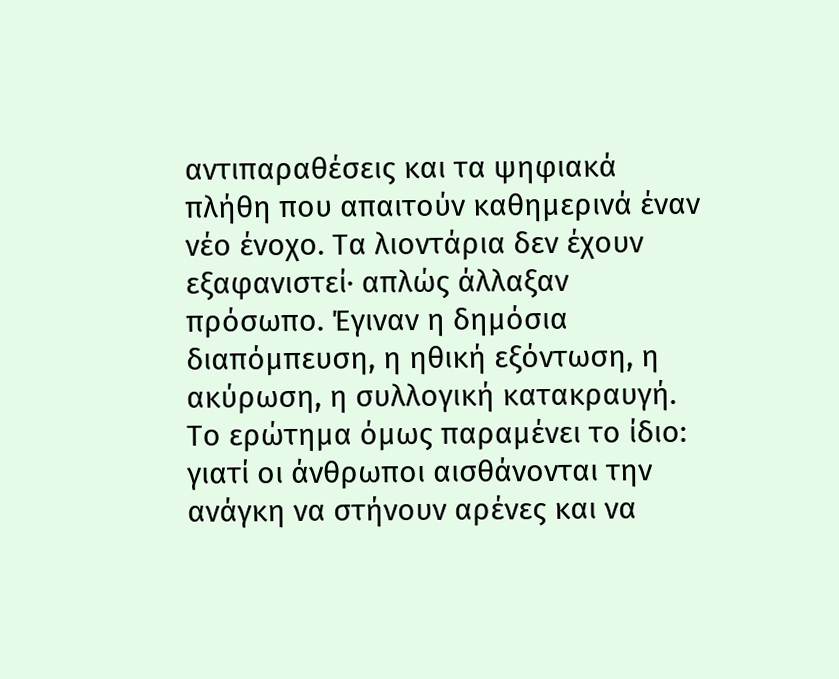αντιπαραθέσεις και τα ψηφιακά πλήθη που απαιτούν καθημερινά έναν νέο ένοχο. Τα λιοντάρια δεν έχουν εξαφανιστεί· απλώς άλλαξαν πρόσωπο. Έγιναν η δημόσια διαπόμπευση, η ηθική εξόντωση, η ακύρωση, η συλλογική κατακραυγή.
Το ερώτημα όμως παραμένει το ίδιο: γιατί οι άνθρωποι αισθάνονται την ανάγκη να στήνουν αρένες και να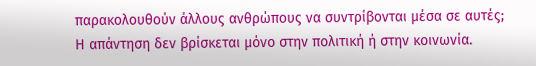παρακολουθούν άλλους ανθρώπους να συντρίβονται μέσα σε αυτές;
Η απάντηση δεν βρίσκεται μόνο στην πολιτική ή στην κοινωνία.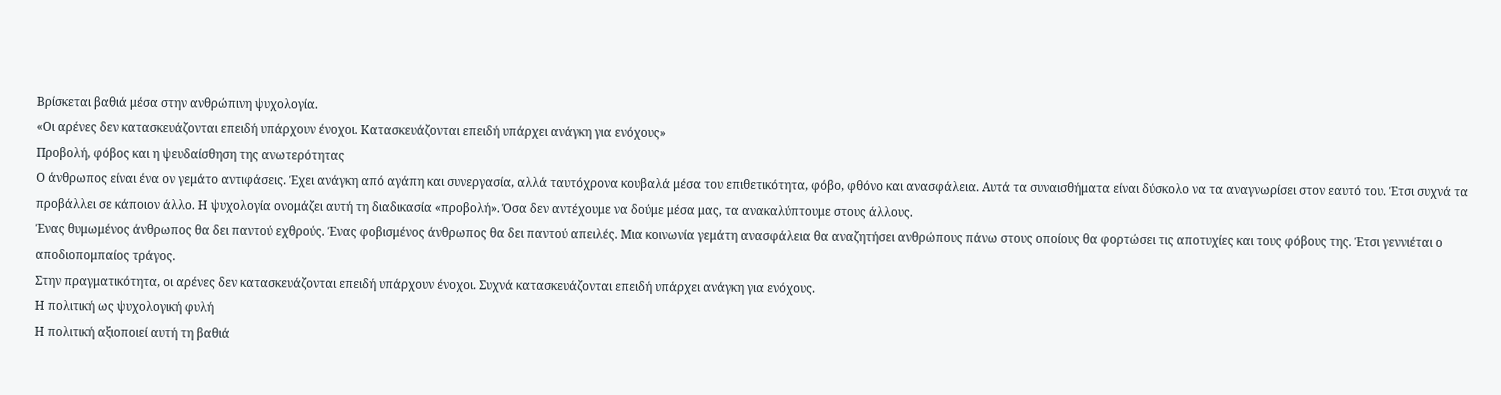Βρίσκεται βαθιά μέσα στην ανθρώπινη ψυχολογία.
«Οι αρένες δεν κατασκευάζονται επειδή υπάρχουν ένοχοι. Κατασκευάζονται επειδή υπάρχει ανάγκη για ενόχους»
Προβολή, φόβος και η ψευδαίσθηση της ανωτερότητας
Ο άνθρωπος είναι ένα ον γεμάτο αντιφάσεις. Έχει ανάγκη από αγάπη και συνεργασία, αλλά ταυτόχρονα κουβαλά μέσα του επιθετικότητα, φόβο, φθόνο και ανασφάλεια. Αυτά τα συναισθήματα είναι δύσκολο να τα αναγνωρίσει στον εαυτό του. Έτσι συχνά τα προβάλλει σε κάποιον άλλο. Η ψυχολογία ονομάζει αυτή τη διαδικασία «προβολή». Όσα δεν αντέχουμε να δούμε μέσα μας, τα ανακαλύπτουμε στους άλλους.
Ένας θυμωμένος άνθρωπος θα δει παντού εχθρούς. Ένας φοβισμένος άνθρωπος θα δει παντού απειλές. Μια κοινωνία γεμάτη ανασφάλεια θα αναζητήσει ανθρώπους πάνω στους οποίους θα φορτώσει τις αποτυχίες και τους φόβους της. Έτσι γεννιέται ο αποδιοπομπαίος τράγος.
Στην πραγματικότητα, οι αρένες δεν κατασκευάζονται επειδή υπάρχουν ένοχοι. Συχνά κατασκευάζονται επειδή υπάρχει ανάγκη για ενόχους.
Η πολιτική ως ψυχολογική φυλή
Η πολιτική αξιοποιεί αυτή τη βαθιά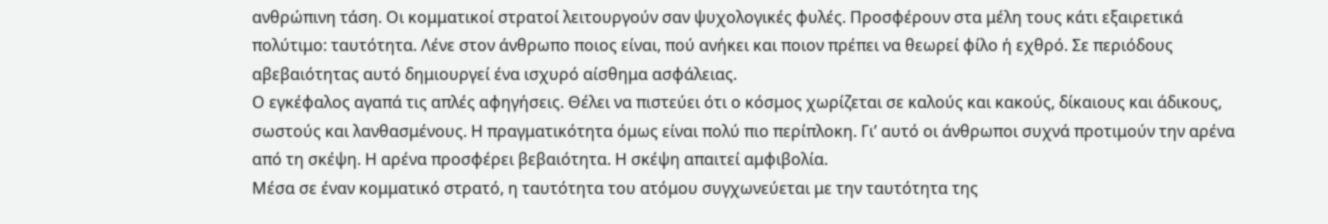ανθρώπινη τάση. Οι κομματικοί στρατοί λειτουργούν σαν ψυχολογικές φυλές. Προσφέρουν στα μέλη τους κάτι εξαιρετικά πολύτιμο: ταυτότητα. Λένε στον άνθρωπο ποιος είναι, πού ανήκει και ποιον πρέπει να θεωρεί φίλο ή εχθρό. Σε περιόδους αβεβαιότητας αυτό δημιουργεί ένα ισχυρό αίσθημα ασφάλειας.
Ο εγκέφαλος αγαπά τις απλές αφηγήσεις. Θέλει να πιστεύει ότι ο κόσμος χωρίζεται σε καλούς και κακούς, δίκαιους και άδικους, σωστούς και λανθασμένους. Η πραγματικότητα όμως είναι πολύ πιο περίπλοκη. Γι’ αυτό οι άνθρωποι συχνά προτιμούν την αρένα από τη σκέψη. Η αρένα προσφέρει βεβαιότητα. Η σκέψη απαιτεί αμφιβολία.
Μέσα σε έναν κομματικό στρατό, η ταυτότητα του ατόμου συγχωνεύεται με την ταυτότητα της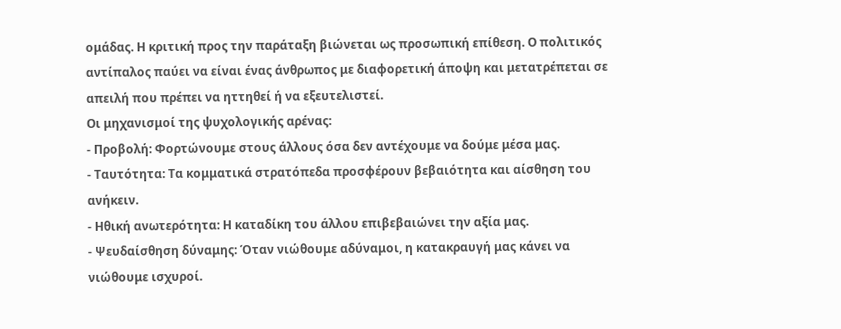ομάδας. Η κριτική προς την παράταξη βιώνεται ως προσωπική επίθεση. Ο πολιτικός αντίπαλος παύει να είναι ένας άνθρωπος με διαφορετική άποψη και μετατρέπεται σε απειλή που πρέπει να ηττηθεί ή να εξευτελιστεί.
Οι μηχανισμοί της ψυχολογικής αρένας:
- Προβολή: Φορτώνουμε στους άλλους όσα δεν αντέχουμε να δούμε μέσα μας.
- Ταυτότητα: Τα κομματικά στρατόπεδα προσφέρουν βεβαιότητα και αίσθηση του ανήκειν.
- Ηθική ανωτερότητα: Η καταδίκη του άλλου επιβεβαιώνει την αξία μας.
- Ψευδαίσθηση δύναμης: Όταν νιώθουμε αδύναμοι, η κατακραυγή μας κάνει να νιώθουμε ισχυροί.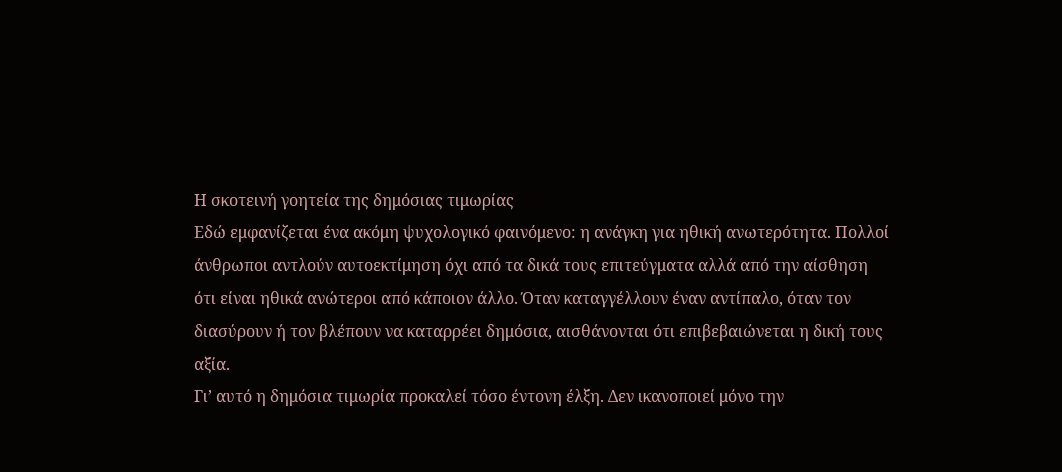Η σκοτεινή γοητεία της δημόσιας τιμωρίας
Εδώ εμφανίζεται ένα ακόμη ψυχολογικό φαινόμενο: η ανάγκη για ηθική ανωτερότητα. Πολλοί άνθρωποι αντλούν αυτοεκτίμηση όχι από τα δικά τους επιτεύγματα αλλά από την αίσθηση ότι είναι ηθικά ανώτεροι από κάποιον άλλο. Όταν καταγγέλλουν έναν αντίπαλο, όταν τον διασύρουν ή τον βλέπουν να καταρρέει δημόσια, αισθάνονται ότι επιβεβαιώνεται η δική τους αξία.
Γι’ αυτό η δημόσια τιμωρία προκαλεί τόσο έντονη έλξη. Δεν ικανοποιεί μόνο την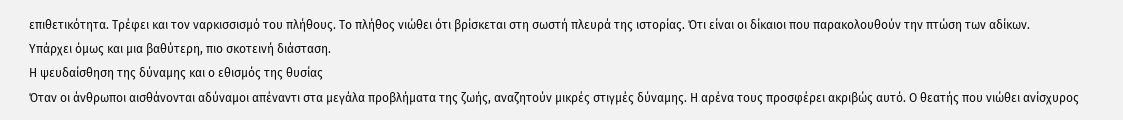επιθετικότητα. Τρέφει και τον ναρκισσισμό του πλήθους. Το πλήθος νιώθει ότι βρίσκεται στη σωστή πλευρά της ιστορίας. Ότι είναι οι δίκαιοι που παρακολουθούν την πτώση των αδίκων.
Υπάρχει όμως και μια βαθύτερη, πιο σκοτεινή διάσταση.
Η ψευδαίσθηση της δύναμης και ο εθισμός της θυσίας
Όταν οι άνθρωποι αισθάνονται αδύναμοι απέναντι στα μεγάλα προβλήματα της ζωής, αναζητούν μικρές στιγμές δύναμης. Η αρένα τους προσφέρει ακριβώς αυτό. Ο θεατής που νιώθει ανίσχυρος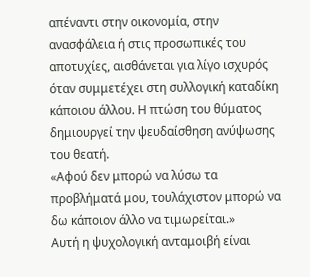απέναντι στην οικονομία, στην ανασφάλεια ή στις προσωπικές του αποτυχίες, αισθάνεται για λίγο ισχυρός όταν συμμετέχει στη συλλογική καταδίκη κάποιου άλλου. Η πτώση του θύματος δημιουργεί την ψευδαίσθηση ανύψωσης του θεατή.
«Αφού δεν μπορώ να λύσω τα προβλήματά μου, τουλάχιστον μπορώ να δω κάποιον άλλο να τιμωρείται.»
Αυτή η ψυχολογική ανταμοιβή είναι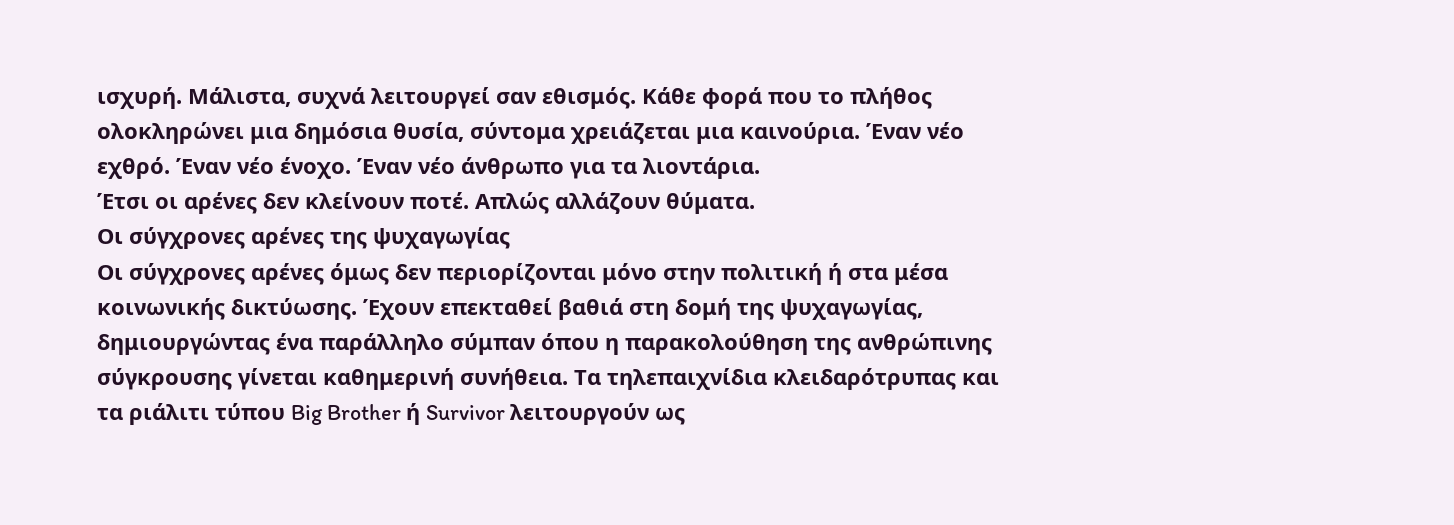ισχυρή. Μάλιστα, συχνά λειτουργεί σαν εθισμός. Κάθε φορά που το πλήθος ολοκληρώνει μια δημόσια θυσία, σύντομα χρειάζεται μια καινούρια. Έναν νέο εχθρό. Έναν νέο ένοχο. Έναν νέο άνθρωπο για τα λιοντάρια.
Έτσι οι αρένες δεν κλείνουν ποτέ. Απλώς αλλάζουν θύματα.
Οι σύγχρονες αρένες της ψυχαγωγίας
Οι σύγχρονες αρένες όμως δεν περιορίζονται μόνο στην πολιτική ή στα μέσα κοινωνικής δικτύωσης. Έχουν επεκταθεί βαθιά στη δομή της ψυχαγωγίας, δημιουργώντας ένα παράλληλο σύμπαν όπου η παρακολούθηση της ανθρώπινης σύγκρουσης γίνεται καθημερινή συνήθεια. Τα τηλεπαιχνίδια κλειδαρότρυπας και τα ριάλιτι τύπου Big Brother ή Survivor λειτουργούν ως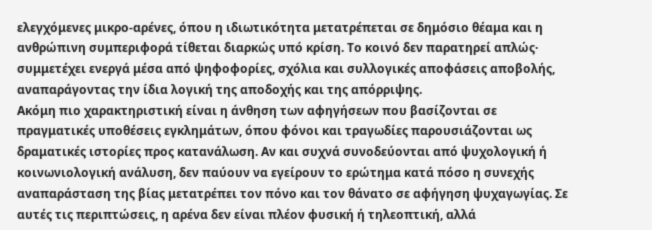ελεγχόμενες μικρο-αρένες, όπου η ιδιωτικότητα μετατρέπεται σε δημόσιο θέαμα και η ανθρώπινη συμπεριφορά τίθεται διαρκώς υπό κρίση. Το κοινό δεν παρατηρεί απλώς· συμμετέχει ενεργά μέσα από ψηφοφορίες, σχόλια και συλλογικές αποφάσεις αποβολής, αναπαράγοντας την ίδια λογική της αποδοχής και της απόρριψης.
Ακόμη πιο χαρακτηριστική είναι η άνθηση των αφηγήσεων που βασίζονται σε πραγματικές υποθέσεις εγκλημάτων, όπου φόνοι και τραγωδίες παρουσιάζονται ως δραματικές ιστορίες προς κατανάλωση. Αν και συχνά συνοδεύονται από ψυχολογική ή κοινωνιολογική ανάλυση, δεν παύουν να εγείρουν το ερώτημα κατά πόσο η συνεχής αναπαράσταση της βίας μετατρέπει τον πόνο και τον θάνατο σε αφήγηση ψυχαγωγίας. Σε αυτές τις περιπτώσεις, η αρένα δεν είναι πλέον φυσική ή τηλεοπτική, αλλά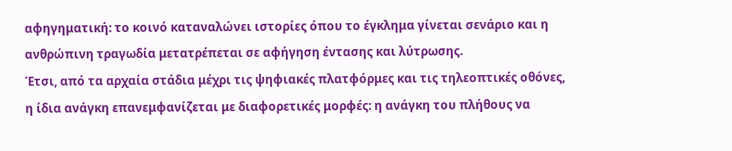αφηγηματική: το κοινό καταναλώνει ιστορίες όπου το έγκλημα γίνεται σενάριο και η ανθρώπινη τραγωδία μετατρέπεται σε αφήγηση έντασης και λύτρωσης.
Έτσι, από τα αρχαία στάδια μέχρι τις ψηφιακές πλατφόρμες και τις τηλεοπτικές οθόνες, η ίδια ανάγκη επανεμφανίζεται με διαφορετικές μορφές: η ανάγκη του πλήθους να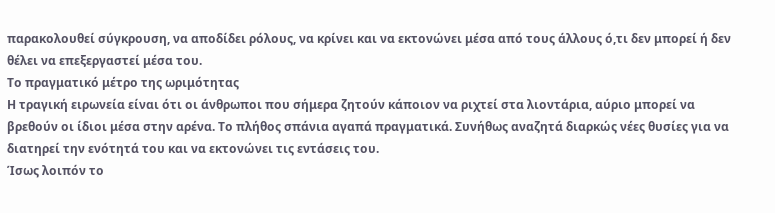παρακολουθεί σύγκρουση, να αποδίδει ρόλους, να κρίνει και να εκτονώνει μέσα από τους άλλους ό,τι δεν μπορεί ή δεν θέλει να επεξεργαστεί μέσα του.
Το πραγματικό μέτρο της ωριμότητας
Η τραγική ειρωνεία είναι ότι οι άνθρωποι που σήμερα ζητούν κάποιον να ριχτεί στα λιοντάρια, αύριο μπορεί να βρεθούν οι ίδιοι μέσα στην αρένα. Το πλήθος σπάνια αγαπά πραγματικά. Συνήθως αναζητά διαρκώς νέες θυσίες για να διατηρεί την ενότητά του και να εκτονώνει τις εντάσεις του.
Ίσως λοιπόν το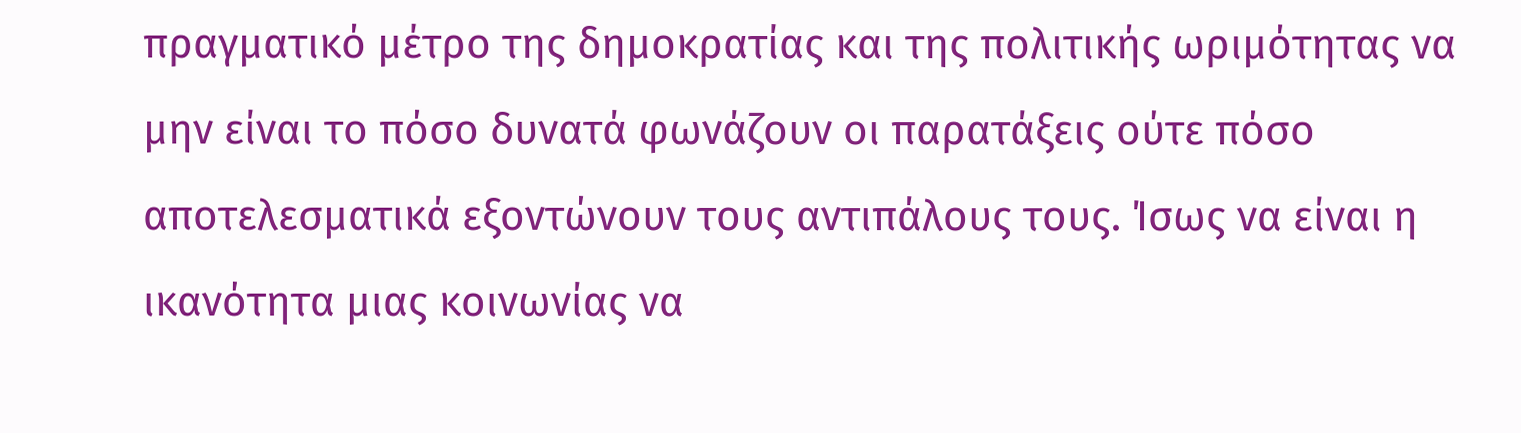πραγματικό μέτρο της δημοκρατίας και της πολιτικής ωριμότητας να μην είναι το πόσο δυνατά φωνάζουν οι παρατάξεις ούτε πόσο αποτελεσματικά εξοντώνουν τους αντιπάλους τους. Ίσως να είναι η ικανότητα μιας κοινωνίας να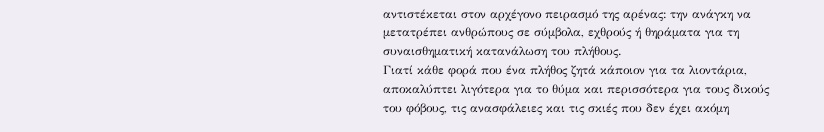αντιστέκεται στον αρχέγονο πειρασμό της αρένας: την ανάγκη να μετατρέπει ανθρώπους σε σύμβολα, εχθρούς ή θηράματα για τη συναισθηματική κατανάλωση του πλήθους.
Γιατί κάθε φορά που ένα πλήθος ζητά κάποιον για τα λιοντάρια, αποκαλύπτει λιγότερα για το θύμα και περισσότερα για τους δικούς του φόβους, τις ανασφάλειες και τις σκιές που δεν έχει ακόμη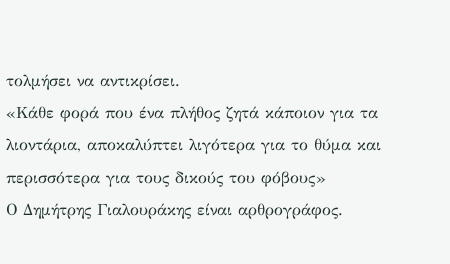τολμήσει να αντικρίσει.
«Κάθε φορά που ένα πλήθος ζητά κάποιον για τα λιοντάρια, αποκαλύπτει λιγότερα για το θύμα και περισσότερα για τους δικούς του φόβους»
Ο Δημήτρης Γιαλουράκης είναι αρθρογράφος.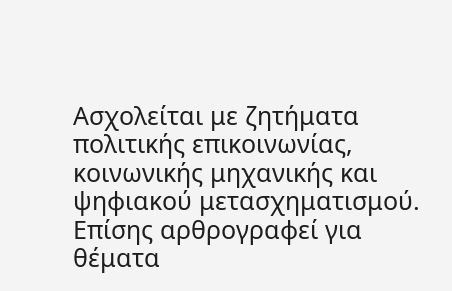Ασχολείται με ζητήματα πολιτικής επικοινωνίας, κοινωνικής μηχανικής και ψηφιακού μετασχηματισμού. Επίσης αρθρογραφεί για θέματα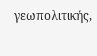γεωπολιτικής,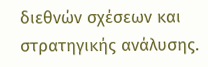διεθνών σχέσεων και στρατηγικής ανάλυσης.